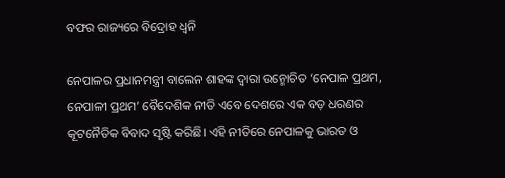ବଫର ରାଜ୍ୟରେ ବିଦ୍ରୋହ ଧ୍ୱନି

ନେପାଳର ପ୍ରଧାନମନ୍ତ୍ରୀ ବାଲେନ ଶାହଙ୍କ ଦ୍ୱାରା ଉନ୍ମୋଚିତ ‘ନେପାଳ ପ୍ରଥମ, ନେପାଳୀ ପ୍ରଥମ’ ବୈଦେଶିକ ନୀତି ଏବେ ଦେଶରେ ଏକ ବଡ଼ ଧରଣର କୂଟନୈତିକ ବିବାଦ ସୃଷ୍ଟି କରିଛି। ଏହି ନୀତିରେ ନେପାଳକୁ ଭାରତ ଓ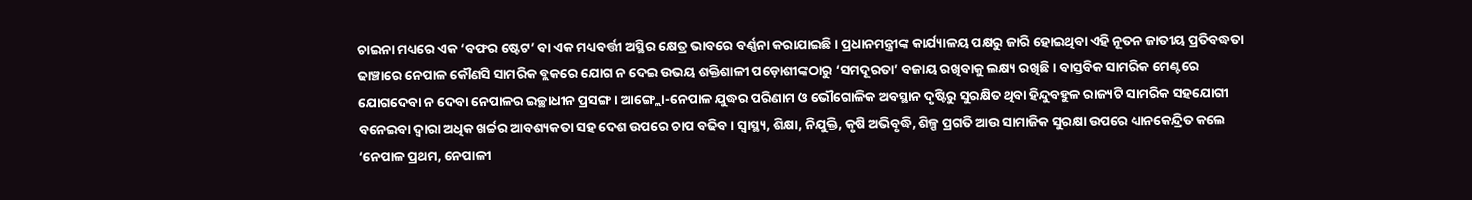ଚାଇନା ମଧ୍ୟରେ ଏକ ‘ବଫର ଷ୍ଟେଟ’ ବା ଏକ ମଧ୍ୟବର୍ତ୍ତୀ ଅସ୍ଥିର କ୍ଷେତ୍ର ଭାବରେ ବର୍ଣ୍ଣନା କରାଯାଇଛି। ପ୍ରଧାନମନ୍ତ୍ରୀଙ୍କ କାର୍ଯ୍ୟାଳୟ ପକ୍ଷରୁ ଜାରି ହୋଇଥିବା ଏହି ନୂତନ ଜାତୀୟ ପ୍ରତିବଦ୍ଧତା ଢାଞ୍ଚାରେ ନେପାଳ କୌଣସି ସାମରିକ ବ୍ଲକରେ ଯୋଗ ନ ଦେଇ ଉଭୟ ଶକ୍ତିଶାଳୀ ପଡ଼ୋଶୀଙ୍କଠାରୁ ‘ସମଦୂରତା’ ବଜାୟ ରଖିବାକୁ ଲକ୍ଷ୍ୟ ରଖିଛି। ବାସ୍ତବିକ ସାମରିକ ମେଣ୍ଟରେ ଯୋଗଦେବା ନ ଦେବା ନେପାଳର ଇଚ୍ଛାଧୀନ ପ୍ରସଙ୍ଗ। ଆଙ୍ଗ୍ଲୋ-ନେପାଳ ଯୁଦ୍ଧର ପରିଣାମ ଓ ଭୌଗୋଳିକ ଅବସ୍ଥାନ ଦୃଷ୍ଟିରୁ ସୁରକ୍ଷିତ ଥିବା ହିନ୍ଦୁବହୁଳ ରାଜ୍ୟଟି ସାମରିକ ସହଯୋଗୀ ବନେଇବା ଦ୍ୱାରା ଅଧିକ ଖର୍ଚ୍ଚର ଆବଶ୍ୟକତା ସହ ଦେଶ ଉପରେ ଚାପ ବଢିବ। ସ୍ବାସ୍ଥ୍ୟ, ଶିକ୍ଷା, ନିଯୁକ୍ତି, କୃଷି ଅଭିବୃଦ୍ଧି, ଶିଳ୍ପ ପ୍ରଗତି ଆଉ ସାମାଜିକ ସୁରକ୍ଷା ଉପରେ ଧ୍ୟାନକେନ୍ଦ୍ରିତ କଲେ ‘ନେପାଳ ପ୍ରଥମ, ନେପାଳୀ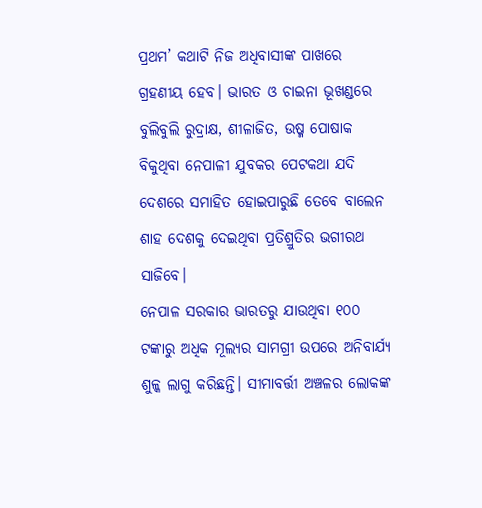ପ୍ରଥମ’ କଥାଟି ନିଜ ଅଧିବାସୀଙ୍କ ପାଖରେ ଗ୍ରହଣୀୟ ହେବ। ଭାରତ ଓ ଚାଇନା ଭୂଖଣ୍ଡରେ ବୁଲିବୁଲି ରୁଦ୍ରାକ୍ଷ, ଶୀଳାଜିତ, ଉଷ୍ମ ପୋଷାକ ବିକୁଥିବା ନେପାଳୀ ଯୁବକର ପେଟକଥା ଯଦି ଦେଶରେ ସମାହିତ ହୋଇପାରୁଛି ତେବେ ବାଲେନ ଶାହ ଦେଶକୁ ଦେଇଥିବା ପ୍ରତିଶ୍ରୁତିର ଭଗୀରଥ ସାଜିବେ।
ନେପାଳ ସରକାର ଭାରତରୁ ଯାଉଥିବା ୧୦୦ ଟଙ୍କାରୁ ଅଧିକ ମୂଲ୍ୟର ସାମଗ୍ରୀ ଉପରେ ଅନିବାର୍ଯ୍ୟ ଶୁଳ୍କ ଲାଗୁ କରିଛନ୍ତି। ସୀମାବର୍ତ୍ତୀ ଅଞ୍ଚଳର ଲୋକଙ୍କ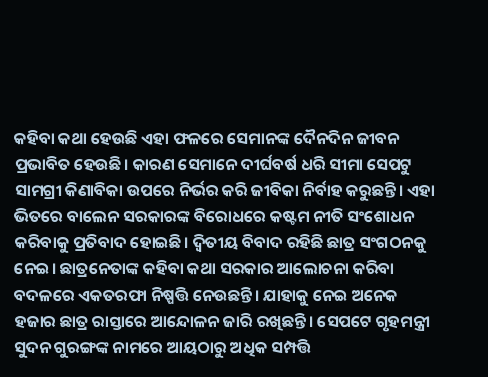କହିବା କଥା ହେଉଛି ଏହା ଫଳରେ ସେମାନଙ୍କ ଦୈନଦିନ ଜୀବନ ପ୍ରଭାବିତ ହେଉଛି। କାରଣ ସେମାନେ ଦୀର୍ଘବର୍ଷ ଧରି ସୀମା ସେପଟୁ ସାମଗ୍ରୀ କିଣାବିକା ଉପରେ ନିର୍ଭର କରି ଜୀବିକା ନିର୍ବାହ କରୁଛନ୍ତି। ଏହା ଭିତରେ ବାଲେନ ସରକାରଙ୍କ ବିରୋଧରେ କଷ୍ଟମ ନୀତି ସଂଶୋଧନ କରିବାକୁ ପ୍ରତିବାଦ ହୋଇଛି। ଦ୍ୱିତୀୟ ବିବାଦ ରହିଛି ଛାତ୍ର ସଂଗଠନକୁ ନେଇ। ଛାତ୍ରନେତାଙ୍କ କହିବା କଥା ସରକାର ଆଲୋଚନା କରିବା ବଦଳରେ ଏକତରଫା ନିଷ୍ପତ୍ତି ନେଉଛନ୍ତି। ଯାହାକୁ ନେଇ ଅନେକ ହଜାର ଛାତ୍ର ରାସ୍ତାରେ ଆନ୍ଦୋଳନ ଜାରି ରଖିଛନ୍ତି। ସେପଟେ ଗୃହମନ୍ତ୍ରୀ ସୁଦନ ଗୁରଙ୍ଗଙ୍କ ନାମରେ ଆୟଠାରୁ ଅଧିକ ସମ୍ପତ୍ତି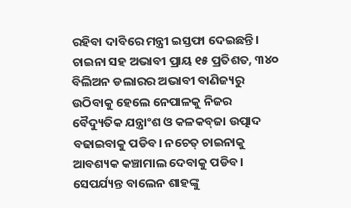ରହିବା ଦାବିରେ ମନ୍ତ୍ରୀ ଇସ୍ତଫା ଦେଇଛନ୍ତି।
ଚାଇନା ସହ ଅଭାବୀ ପ୍ରାୟ ୧୫ ପ୍ରତିଶତ, ୩୪୦ ବିଲିଅନ ଡଲାରର ଅଭାବୀ ବାଣିଜ୍ୟରୁ ଉଠିବାକୁ ହେଲେ ନେପାଳକୁ ନିଜର ବୈଦ୍ୟୁତିକ ଯନ୍ତ୍ରାଂଶ ଓ କଳକବ୍‌ଜା ଉତ୍ପାଦ ବଢାଇବାକୁ ପଡିବ। ନଚେତ୍‌ ଚାଇନାକୁ ଆବଶ୍ୟକ କଞ୍ଚାମାଲ ଦେବାକୁ ପଡିବ। ସେପର୍ଯ୍ୟନ୍ତ ବାଲେନ ଶାହଙ୍କୁ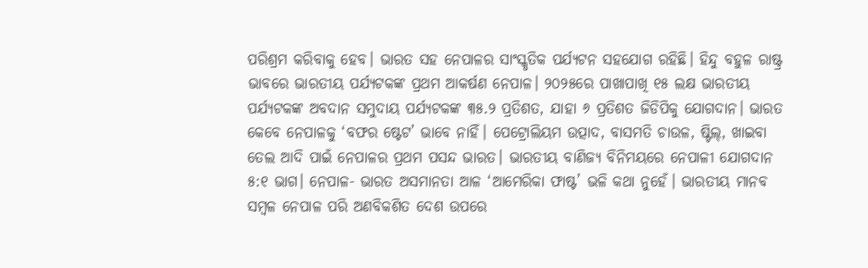ପରିଶ୍ରମ କରିବାକୁ ହେବ। ଭାରତ ସହ ନେପାଳର ସାଂସ୍କୃତିକ ପର୍ଯ୍ୟଟନ ସହଯୋଗ ରହିଛି। ହିନ୍ଦୁ ବହୁଳ ରାଷ୍ଟ୍ର ଭାବରେ ଭାରତୀୟ ପର୍ଯ୍ୟଟକଙ୍କ ପ୍ରଥମ ଆକର୍ଷଣ ନେପାଳ। ୨୦୨୫ରେ ପାଖାପାଖି ୧୫ ଲକ୍ଷ ଭାରତୀୟ ପର୍ଯ୍ୟଟକଙ୍କ ଅବଦାନ ସମୁଦାୟ ପର୍ଯ୍ୟଟକଙ୍କ ୩୫.୨ ପ୍ରତିଶତ, ଯାହା ୬ ପ୍ରତିଶତ ଜିଡିପିକୁ ଯୋଗଦାନ। ଭାରତ କେବେ ନେପାଳକୁ ‘ବଫର ଷ୍ଟେଟ’ ଭାବେ ନାହିଁ। ପେଟ୍ରୋଲିୟମ ଉତ୍ପାଦ, ବାସମତି ଚାଉଳ, ଷ୍ଟିଲ୍‌, ଖାଇବା ତେଲ ଆଦି ପାଇଁ ନେପାଳର ପ୍ରଥମ ପସନ୍ଦ ଭାରତ। ଭାରତୀୟ ବାଣିଜ୍ୟ ବିନିମୟରେ ନେପାଳୀ ଯୋଗଦାନ ୫:୧ ଭାଗ। ନେପାଳ- ଭାରତ ଅସମାନତା ଆଳ ‘ଆମେରିକା ଫାଷ୍ଟ’ ଭଳି କଥା ନୁହେଁ। ଭାରତୀୟ ମାନବ ସମ୍ବଳ ନେପାଳ ପରି ଅଣବିକଶିତ ଦେଶ ଉପରେ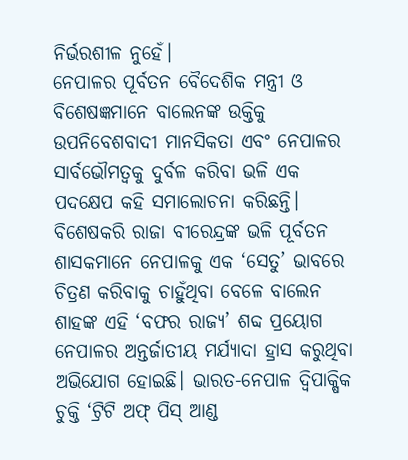ନିର୍ଭରଶୀଳ ନୁହେଁ।
ନେପାଳର ପୂର୍ବତନ ବୈଦେଶିକ ମନ୍ତ୍ରୀ ଓ ବିଶେଷଜ୍ଞମାନେ ବାଲେନଙ୍କ ଉକ୍ତିକୁ ଉପନିବେଶବାଦୀ ମାନସିକତା ଏବଂ ନେପାଳର ସାର୍ବଭୌମତ୍ୱକୁ ଦୁର୍ବଳ କରିବା ଭଳି ଏକ ପଦକ୍ଷେପ କହି ସମାଲୋଚନା କରିଛନ୍ତି। ବିଶେଷକରି ରାଜା ବୀରେନ୍ଦ୍ରଙ୍କ ଭଳି ପୂର୍ବତନ ଶାସକମାନେ ନେପାଳକୁ ଏକ ‘ସେତୁ’ ଭାବରେ ଚିତ୍ରଣ କରିବାକୁ ଚାହୁଁଥିବା ବେଳେ ବାଲେନ ଶାହଙ୍କ ଏହି ‘ବଫର ରାଜ୍ୟ’ ଶବ୍ଦ ପ୍ରୟୋଗ ନେପାଳର ଅନ୍ତର୍ଜାତୀୟ ମର୍ଯ୍ୟାଦା ହ୍ରାସ କରୁଥିବା ଅଭିଯୋଗ ହୋଇଛି। ଭାରତ-ନେପାଳ ଦ୍ବିପାକ୍ଷିକ ଚୁକ୍ତି ‘ଟ୍ରିଟି ଅଫ୍‌ ପିସ୍‌ ଆଣ୍ଡ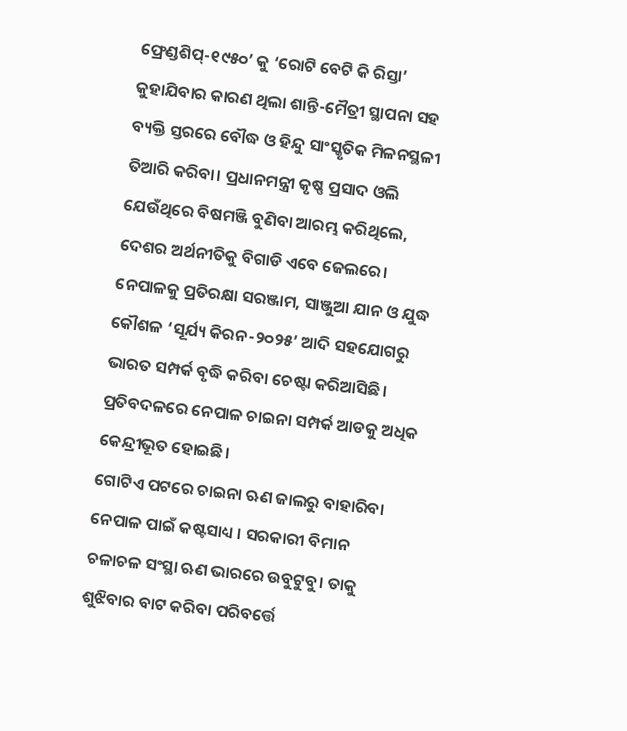ଫ୍ରେଣ୍ଡଶିପ୍‌-୧୯୫୦’ କୁ ‘ରୋଟି ବେଟି କି ରିସ୍ତା’ କୁହାଯିବାର କାରଣ ଥିଲା ଶାନ୍ତି-ମୈତ୍ରୀ ସ୍ଥାପନା ସହ ବ୍ୟକ୍ତି ସ୍ତରରେ ବୌଦ୍ଧ ଓ ହିନ୍ଦୁ ସାଂସ୍କୃତିକ ମିଳନସ୍ଥଳୀ ତିଆରି କରିବା। ପ୍ରଧାନମନ୍ତ୍ରୀ କୃଷ୍ଣ ପ୍ରସାଦ ଓଲି ଯେଉଁଥିରେ ବିଷମଞ୍ଜି ବୁଣିବା ଆରମ୍ଭ କରିଥିଲେ, ଦେଶର ଅର୍ଥନୀତିକୁ ବିଗାଡି ଏବେ ଜେଲରେ। ନେପାଳକୁ ପ୍ରତିରକ୍ଷା ସରଞ୍ଜାମ, ସାଞ୍ଜୁଆ ଯାନ ଓ ଯୁଦ୍ଧ କୌଶଳ ‘ସୂର୍ଯ୍ୟ କିରନ-୨୦୨୫’ ଆଦି ସହଯୋଗରୁ ଭାରତ ସମ୍ପର୍କ ବୃଦ୍ଧି କରିବା ଚେଷ୍ଟା କରିଆସିଛି। ପ୍ରତିବଦଳରେ ନେପାଳ ଚାଇନା ସମ୍ପର୍କ ଆଡକୁ ଅଧିକ କେନ୍ଦ୍ରୀଭୂତ ହୋଇଛି।
ଗୋଟିଏ ପଟରେ ଚାଇନା ଋଣ ଜାଲରୁ ବାହାରିବା ନେପାଳ ପାଇଁ କଷ୍ଟସାଧ୍ୟ । ସରକାରୀ ବିମାନ ଚଳାଚଳ ସଂସ୍ଥା ଋଣ ଭାରରେ ଉବୁଟୁବୁ। ତାକୁ ଶୁଝିବାର ବାଟ କରିବା ପରିବର୍ତ୍ତେ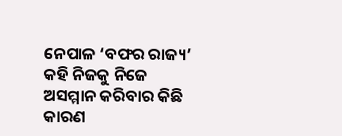ନେପାଳ ‘ବଫର ରାଜ୍ୟ’ କହି ନିଜକୁ ନିଜେ ଅସମ୍ମାନ କରିବାର କିଛି କାରଣ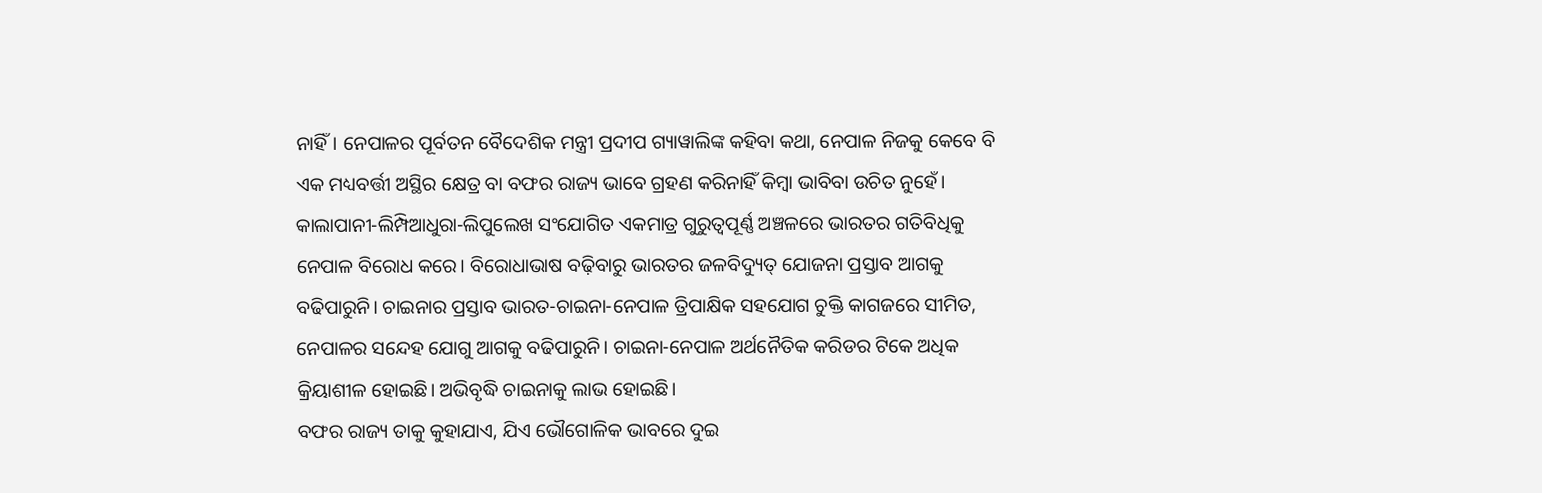ନାହିଁ। ନେପାଳର ପୂର୍ବତନ ବୈଦେଶିକ ମନ୍ତ୍ରୀ ପ୍ରଦୀପ ଗ୍ୟାୱାଲିଙ୍କ କହିବା କଥା, ନେପାଳ ନିଜକୁ କେବେ ବି ଏକ ମଧ୍ୟବର୍ତ୍ତୀ ଅସ୍ଥିର କ୍ଷେତ୍ର ବା ବଫର ରାଜ୍ୟ ଭାବେ ଗ୍ରହଣ କରିନାହିଁ କିମ୍ବା ଭାବିବା ଉଚିତ ନୁହେଁ। କାଲାପାନୀ-ଲିମ୍ପିଆଧୁରା-ଲିପୁଲେଖ ସଂଯୋଗିତ ଏକମାତ୍ର ଗୁରୁତ୍ୱପୂର୍ଣ୍ଣ ଅଞ୍ଚଳରେ ଭାରତର ଗତିବିଧିକୁ ନେପାଳ ବିରୋଧ କରେ। ବିରୋଧାଭାଷ ବଢ଼ିବାରୁ ଭାରତର ଜଳବିଦ୍ୟୁତ୍‌ ଯୋଜନା ପ୍ରସ୍ତାବ ଆଗକୁ ବଢିପାରୁନି। ଚାଇନାର ପ୍ରସ୍ତାବ ଭାରତ-ଚାଇନା-ନେପାଳ ତ୍ରିପାକ୍ଷିକ ସହଯୋଗ ଚୁକ୍ତି କାଗଜରେ ସୀମିତ, ନେପାଳର ସନ୍ଦେହ ଯୋଗୁ ଆଗକୁ ବଢିପାରୁନି। ଚାଇନା-ନେପାଳ ଅର୍ଥନୈତିକ କରିଡର ଟିକେ ଅଧିକ କ୍ରିୟାଶୀଳ ହୋଇଛି। ଅଭିବୃଦ୍ଧି ଚାଇନାକୁ ଲାଭ ହୋଇଛି।
ବଫର ରାଜ୍ୟ ତାକୁ କୁହାଯାଏ, ଯିଏ ଭୌଗୋଳିକ ଭାବରେ ଦୁଇ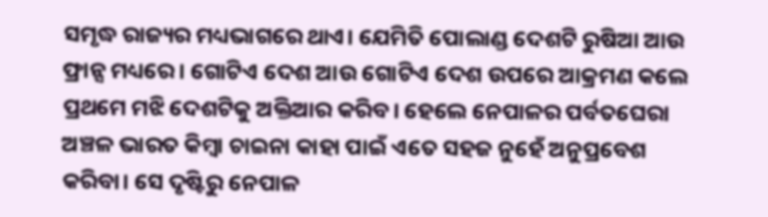ସମୃଦ୍ଧ ରାଜ୍ୟର ମଧ୍ୟଭାଗରେ ଥାଏ। ଯେମିତି ପୋଲାଣ୍ଡ ଦେଶଟି ରୁଷିଆ ଆଉ ଫ୍ରାନ୍ସ ମଧ୍ୟରେ। ଗୋଟିଏ ଦେଶ ଆଉ ଗୋଟିଏ ଦେଶ ଉପରେ ଆକ୍ରମଣ କଲେ ପ୍ରଥମେ ମଝି ଦେଶଟିକୁ ଅକ୍ତିଆର କରିବ। ହେଲେ ନେପାଳର ପର୍ବତଘେରା ଅଞ୍ଚଳ ଭାରତ କିମ୍ବା ଚାଇନା କାହା ପାଇଁ ଏତେ ସହଜ ନୁହେଁ ଅନୁପ୍ରବେଶ କରିବା। ସେ ଦୃଷ୍ଟିରୁ ନେପାଳ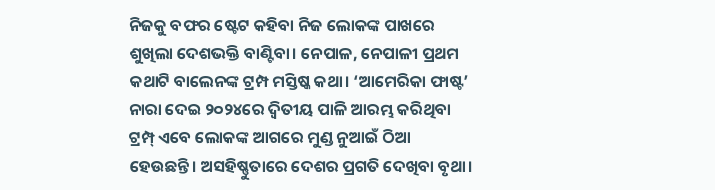ନିଜକୁ ବଫର ଷ୍ଟେଟ କହିବା ନିଜ ଲୋକଙ୍କ ପାଖରେ ଶୁଖିଲା ଦେଶଭକ୍ତି ବାଣ୍ଟିବା। ନେପାଳ, ନେପାଳୀ ପ୍ରଥମ କଥାଟି ବାଲେନଙ୍କ ଟ୍ରମ୍ପ ମସ୍ତିଷ୍କ କଥା। ‘ଆମେରିକା ଫାଷ୍ଟ’ ନାରା ଦେଇ ୨୦୨୪ରେ ଦ୍ୱିତୀୟ ପାଳି ଆରମ୍ଭ କରିଥିବା ଟ୍ରମ୍ପ୍‌ ଏବେ ଲୋକଙ୍କ ଆଗରେ ମୁଣ୍ଡ ନୁଆଇଁ ଠିଆ ହେଉଛନ୍ତି। ଅସହିଷ୍ଣୁତାରେ ଦେଶର ପ୍ରଗତି ଦେଖିବା ବୃଥା।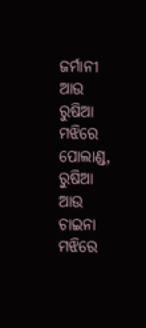ଜର୍ମାନୀ ଆଉ ରୁଷିଆ ମଝିରେ ପୋଲାଣ୍ଡ, ରୁଷିଆ ଆଉ ଚାଇନା ମଝିରେ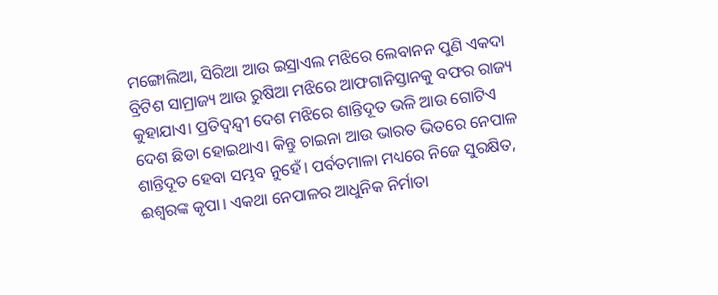ମଙ୍ଗୋଲିଆ, ସିରିଆ ଆଉ ଇସ୍ରାଏଲ ମଝିରେ ଲେବାନନ ପୁଣି ଏକଦା ବ୍ରିଟିଶ ସାମ୍ରାଜ୍ୟ ଆଉ ରୁଷିଆ ମଝିରେ ଆଫଗାନିସ୍ତାନକୁ ବଫର ରାଜ୍ୟ କୁହାଯାଏ। ପ୍ରତିଦ୍ବନ୍ଦ୍ୱୀ ଦେଶ ମଝିରେ ଶାନ୍ତିଦୂତ ଭଳି ଆଉ ଗୋଟିଏ ଦେଶ ଛିଡା ହୋଇଥାଏ। କିନ୍ତୁ ଚାଇନା ଆଉ ଭାରତ ଭିତରେ ନେପାଳ ଶାନ୍ତିଦୂତ ହେବା ସମ୍ଭବ ନୁହେଁ। ପର୍ବତମାଳା ମଧ୍ୟରେ ନିଜେ ସୁରକ୍ଷିତ, ଈଶ୍ୱରଙ୍କ କୃପା। ଏକଥା ନେପାଳର ଆଧୁନିକ ନିର୍ମାତା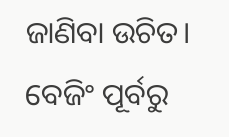ଜାଣିବା ଉଚିତ। ବେଜିଂ ପୂର୍ବରୁ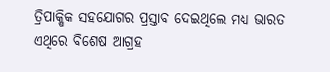ତ୍ରିପାକ୍ଷିକ ସହଯୋଗର ପ୍ରସ୍ତାବ ଦେଇଥିଲେ ମଧ୍ୟ ଭାରତ ଏଥିରେ ବିଶେଷ ଆଗ୍ରହ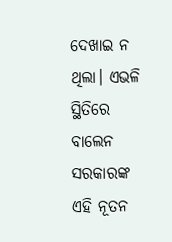ଦେଖାଇ ନ ଥିଲା। ଏଭଳି ସ୍ଥିତିରେ ବାଲେନ ସରକାରଙ୍କ ଏହି ନୂତନ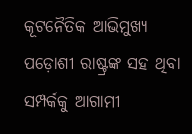କୂଟନୈତିକ ଆଭିମୁଖ୍ୟ ପଡ଼ୋଶୀ ରାଷ୍ଟ୍ରଙ୍କ ସହ ଥିବା ସମ୍ପର୍କକୁ ଆଗାମୀ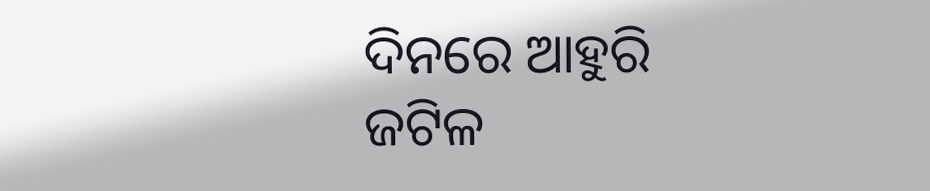ଦିନରେ ଆହୁରି ଜଟିଳ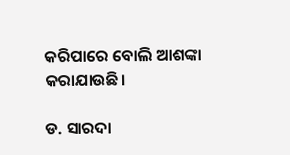କରିପାରେ ବୋଲି ଆଶଙ୍କା କରାଯାଉଛି।

ଡ. ସାରଦା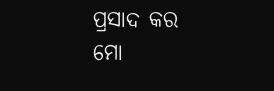ପ୍ରସାଦ କର
ମୋ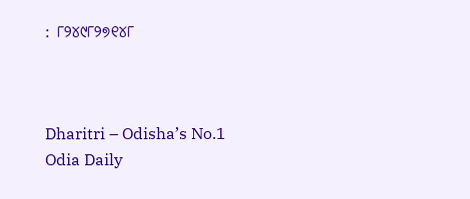: ୮୨୪୯୮୨୭୧୪୮



Dharitri – Odisha’s No.1 Odia Daily